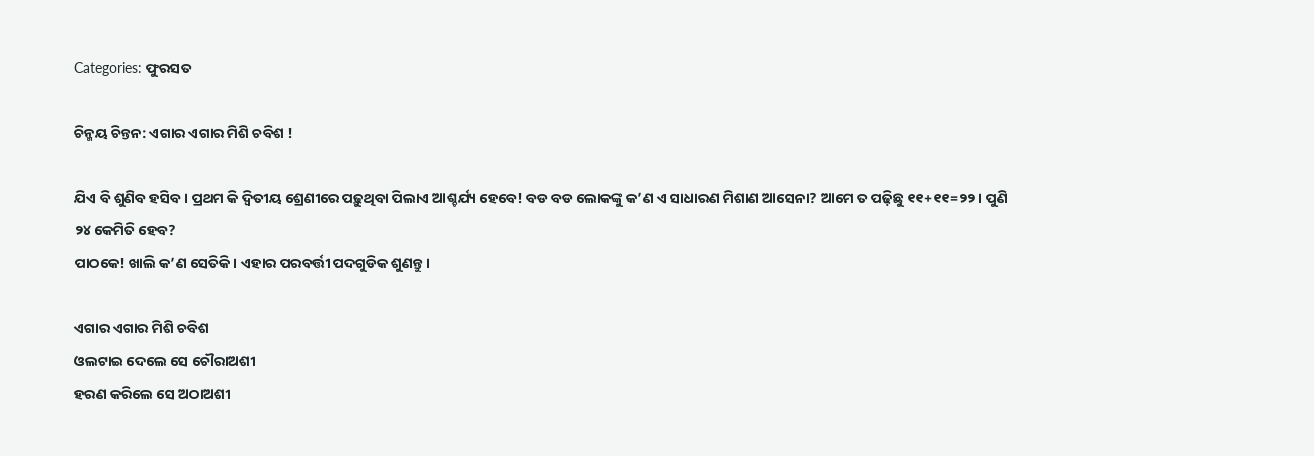Categories: ଫୁରସତ

ଚିନ୍ମୟ ଚିନ୍ତନ: ଏଗାର ଏଗାର ମିଶି ଚବିଶ !

ଯିଏ ବି ଶୁଣିବ ହସିବ। ପ୍ରଥମ କି ଦ୍ୱିତୀୟ ଶ୍ରେଣୀରେ ପଢ଼ୁଥିବା ପିଲାଏ ଆଶ୍ଚର୍ଯ୍ୟ ହେବେ! ବଡ ବଡ ଲୋକଙ୍କୁ କ’ଣ ଏ ସାଧାରଣ ମିଶାଣ ଆସେନା? ଆମେ ତ ପଢ଼ିଛୁ ୧୧+୧୧=୨୨। ପୁଣି ୨୪ କେମିତି ହେବ?
ପାଠକେ! ଖାଲି କ’ଣ ସେତିକି। ଏହାର ପରବର୍ତ୍ତୀ ପଦଗୁଡିକ ଶୁଣନ୍ତୁ।

ଏଗାର ଏଗାର ମିଶି ଚବିଶ
ଓଲଟାଇ ଦେଲେ ସେ ଚୌରାଅଶୀ
ହରଣ କରିଲେ ସେ ଅଠାଅଶୀ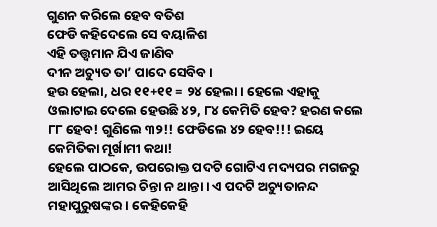ଗୁଣନ କରିଲେ ହେବ ବତିଶ
ଫେଡି କହିଦେଲେ ସେ ବୟାଳିଶ
ଏହି ତତ୍ତ୍ବମାନ ଯିଏ ଜାଣିବ
ଦୀନ ଅଚ୍ୟୁତ ତା’ ପାଦେ ସେବିବ।
ହଉ ହେଲା, ଧର ୧୧+୧୧ = ୨୪ ହେଲା। ହେଲେ ଏହାକୁ ଓଲାଟାଇ ଦେଲେ ହେଉଛି ୪୨, ୮୪ କେମିତି ହେବ? ହରଣ କଲେ ୮୮ ହେବ! ଗୁଣିଲେ ୩୨!! ଫେଡିଲେ ୪୨ ହେବ!!! ଇୟେ କେମିତିକା ମୂର୍ଖାମୀ କଥା!
ହେଲେ ପାଠକେ, ଉପରୋକ୍ତ ପଦଟି ଗୋଟିଏ ମଦ୍ୟପର ମଗଜରୁ ଆସିଥିଲେ ଆମର ଚିନ୍ତା ନ ଥାନ୍ତା। ଏ ପଦଟି ଅଚ୍ୟୁତାନନ୍ଦ ମହାପୁରୁଷଙ୍କର। କେହିକେହି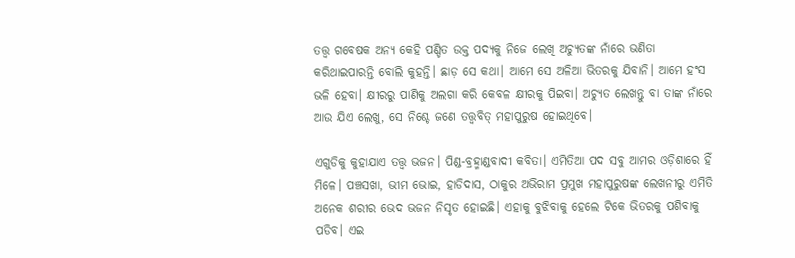ତତ୍ତ୍ୱ ଗବେଷକ ଅନ୍ୟ କେହି ପଣ୍ଡିତ ଉକ୍ତ ପଦ୍ୟକୁ ନିଜେ ଲେଖି ଅଚ୍ୟୁତଙ୍କ ନାଁରେ ଭଣିତା କରିଥାଇପାରନ୍ତି ବୋଲି କୁହନ୍ତି। ଛାଡ଼ ସେ କଥା। ଆମେ ସେ ଅଳିଆ ଭିତରକୁ ଯିବାନି। ଆମେ ହଂସ ଭଳି ହେବା। କ୍ଷୀରରୁ ପାଣିକୁ ଅଲଗା କରି କେବଳ କ୍ଷୀରକୁ ପିଇବା। ଅଚ୍ୟୁତ ଲେଖନ୍ତୁ ବା ତାଙ୍କ ନାଁରେ ଆଉ ଯିଏ ଲେଖୁ, ସେ ନିଶ୍ଚେ ଜଣେ ତତ୍ତ୍ବବିତ୍‌ ମହାପୁରୁଷ ହୋଇଥିବେ।

ଏଗୁଡିକୁ କୁହାଯାଏ ତତ୍ତ୍ୱ ଭଜନ। ପିଣ୍ଡ-ବ୍ରହ୍ମାଣ୍ଡବାଦୀ କବିତା। ଏମିତିଆ ପଦ ସବୁ ଆମର ଓଡ଼ିଶାରେ ହିଁ ମିଳେ। ପଞ୍ଚସଖା, ଭୀମ ଭୋଇ, ହାଡିଦାସ, ଠାକୁର ଅଭିରାମ ପ୍ରମୁଖ ମହାପୁରୁଷଙ୍କ ଲେଖନୀରୁ ଏମିତି ଅନେକ ଶରୀର ଭେଦ ଭଜନ ନିସୃତ ହୋଇଛି। ଏହାକୁ ବୁଝିବାକୁ ହେଲେ ଟିକେ ଭିତରକୁ ପଶିବାକୁ ପଡିବ। ଏଇ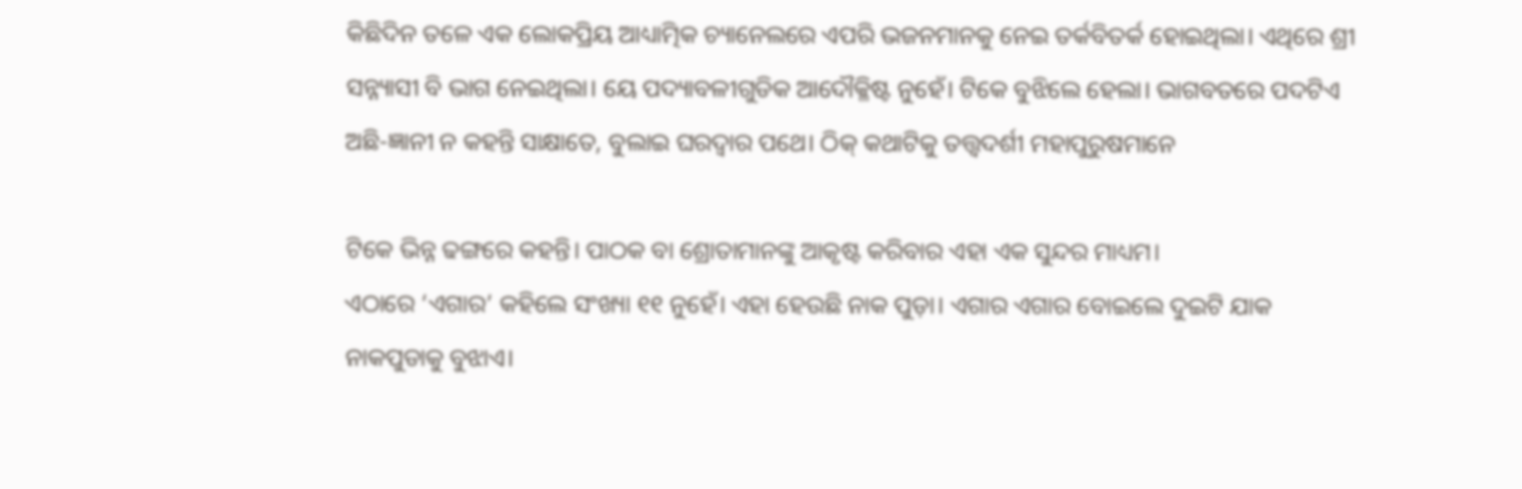କିଛିଦିନ ତଳେ ଏକ ଲୋକପ୍ରିୟ ଆଧ୍ୟାତ୍ମିକ ଚ୍ୟାନେଲରେ ଏପରି ଭଜନମାନକୁ ନେଇ ତର୍କବିତର୍କ ହୋଇଥିଲା। ଏଥିରେ ଶ୍ରୀ ସନ୍ନ୍ୟାସୀ ବି ଭାଗ ନେଇଥିଲା। ୟେ ପଦ୍ୟାବଳୀଗୁଡିକ ଆଦୌକ୍ଳିଷ୍ଟ ନୁହେଁ। ଟିକେ ବୁଝିଲେ ହେଲା। ଭାଗବତରେ ପଦଟିଏ ଅଛି-ଜ୍ଞାନୀ ନ କହନ୍ତି ସାକ୍ଷାତେ, ବୁଲାଇ ଘରଦ୍ୱାର ପଥେ। ଠିକ୍‌ କଥାଟିକୁ ତତ୍ତ୍ବଦର୍ଶୀ ମହାପୁରୁଷମାନେ

ଟିକେ ଭିନ୍ନ ଢଙ୍ଗରେ କହନ୍ତି। ପାଠକ ବା ଶ୍ରୋତାମାନଙ୍କୁ ଆକୃଷ୍ଟ କରିବାର ଏହା ଏକ ସୁନ୍ଦର ମାଧ୍ୟମ।
ଏଠାରେ ‘ଏଗାର’ କହିଲେ ସଂଖ୍ୟା ୧୧ ନୁହେଁ। ଏହା ହେଉଛି ନାକ ପୁଡ଼ା। ଏଗାର ଏଗାର ବୋଇଲେ ଦୁଇଟି ଯାକ ନାକପୁଡାକୁ ବୁଝାଏ।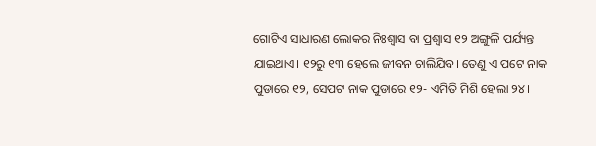ଗୋଟିଏ ସାଧାରଣ ଲୋକର ନିଃଶ୍ୱାସ ବା ପ୍ରଶ୍ୱାସ ୧୨ ଅଙ୍ଗୁଳି ପର୍ଯ୍ୟନ୍ତ ଯାଇଥାଏ। ୧୨ରୁ ୧୩ ହେଲେ ଜୀବନ ଚାଲିଯିବ। ତେଣୁ ଏ ପଟେ ନାକ ପୁଡାରେ ୧୨, ସେପଟ ନାକ ପୁଡାରେ ୧୨- ଏମିତି ମିଶି ହେଲା ୨୪।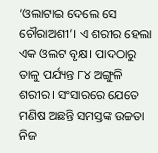‘ଓଲାଟାଇ ଦେଲେ ସେ ଚୌରାଅଶୀ’। ଏ ଶରୀର ହେଲା ଏକ ଓଲଟ ବୃକ୍ଷ। ପାଦଠାରୁ ତାଳୁ ପର୍ଯ୍ୟନ୍ତ ୮୪ ଅଙ୍ଗୁଳି ଶରୀର। ସଂସାରରେ ଯେତେ ମଣିଷ ଅଛନ୍ତି ସମସ୍ତଙ୍କ ଉଚ୍ଚତା ନିଜ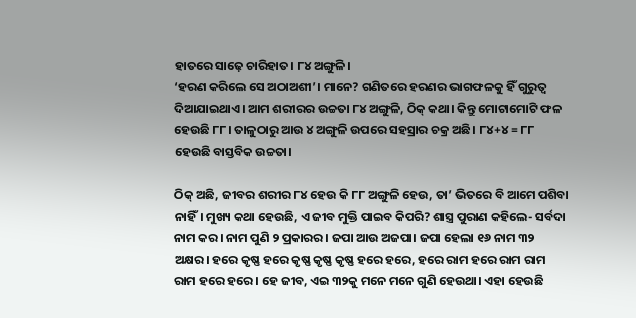ହାତରେ ସାଢ଼େ ଚାରିହାତ। ୮୪ ଅଙ୍ଗୁଳି।
‘ହରଣ କରିଲେ ସେ ଅଠାଅଶୀ’। ମାନେ? ଗଣିତରେ ହରଣର ଭାଗଫଳକୁ ହିଁ ଗୁରୁତ୍ୱ ଦିଆଯାଇଥାଏ। ଆମ ଶରୀରର ଉଚ୍ଚତା ୮୪ ଅଙ୍ଗୁଳି, ଠିକ୍‌ କଥା। କିନ୍ତୁ ମୋଟାମୋଟି ଫଳ ହେଉଛି ୮୮। ତାଳୁଠାରୁ ଆଉ ୪ ଅଙ୍ଗୁଳି ଉପରେ ସହସ୍ରାର ଚକ୍ର ଅଛି। ୮୪+୪ = ୮୮ ହେଉଛି ବାସ୍ତବିକ ଉଚ୍ଚତା।

ଠିକ୍‌ ଅଛି, ଜୀବର ଶରୀର ୮୪ ହେଉ କି ୮୮ ଅଙ୍ଗୁଳି ହେଉ, ତା’ ଭିତରେ ବି ଆମେ ପଶିବା ନାହିଁ। ମୁଖ୍ୟ କଥା ହେଉଛି, ଏ ଜୀବ ମୁକ୍ତି ପାଇବ କିପରି? ଶାସ୍ତ୍ର ପୁରାଣ କହିଲେ- ସର୍ବଦା ନାମ କର। ନାମ ପୁଣି ୨ ପ୍ରକାରର। ଜପା ଆଉ ଅଜପା। ଜପା ହେଲା ୧୬ ନାମ ୩୨ ଅକ୍ଷର। ହରେ କୃଷ୍ଣ ହରେ କୃଷ୍ଣ କୃଷ୍ଣ କୃଷ୍ଣ ହରେ ହରେ, ହରେ ରାମ ହରେ ରାମ ରାମ ରାମ ହରେ ହରେ । ହେ ଜୀବ, ଏଇ ୩୨କୁ ମନେ ମନେ ଗୁଣି ହେଉଥା। ଏହା ହେଉଛି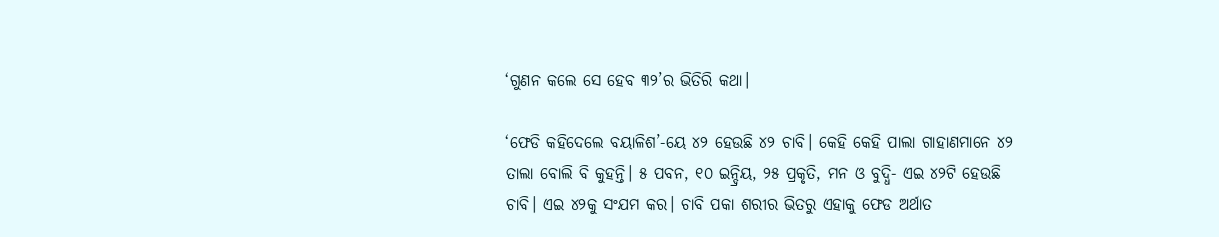‘ଗୁଣନ କଲେ ସେ ହେବ ୩୨’ର ଭିତିରି କଥା।

‘ଫେଡି କହିଦେଲେ ବୟାଳିଶ’-ୟେ ୪୨ ହେଉଛି ୪୨ ଚାବି। କେହି କେହି ପାଲା ଗାହାଣମାନେ ୪୨ ତାଲା ବୋଲି ବି କୁହନ୍ତି। ୫ ପବନ, ୧୦ ଇନ୍ଦ୍ରିୟ, ୨୫ ପ୍ରକୃତି, ମନ ଓ ବୁଦ୍ଧି- ଏଇ ୪୨ଟି ହେଉଛି ଚାବି। ଏଇ ୪୨କୁ ସଂଯମ କର। ଚାବି ପକା ଶରୀର ଭିତରୁ ଏହାକୁ ଫେଡ ଅର୍ଥାତ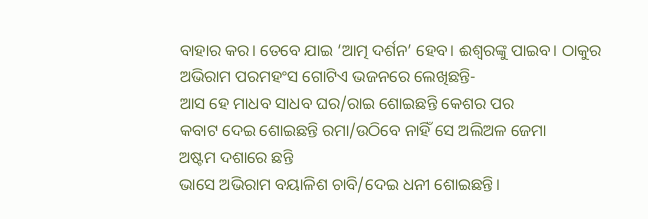ବାହାର କର। ତେବେ ଯାଇ ‘ଆତ୍ମ ଦର୍ଶନ’ ହେବ। ଈଶ୍ୱରଙ୍କୁ ପାଇବ। ଠାକୁର ଅଭିରାମ ପରମହଂସ ଗୋଟିଏ ଭଜନରେ ଲେଖିଛନ୍ତି-
ଆସ ହେ ମାଧବ ସାଧବ ଘର/ରାଇ ଶୋଇଛନ୍ତି କେଶର ପର
କବାଟ ଦେଇ ଶୋଇଛନ୍ତି ରମା/ଉଠିବେ ନାହିଁ ସେ ଅଲିଅଳ ଜେମା
ଅଷ୍ଟମ ଦଶାରେ ଛନ୍ତି
ଭାସେ ଅଭିରାମ ବୟାଳିଶ ଚାବି/ଦେଇ ଧନୀ ଶୋଇଛନ୍ତି।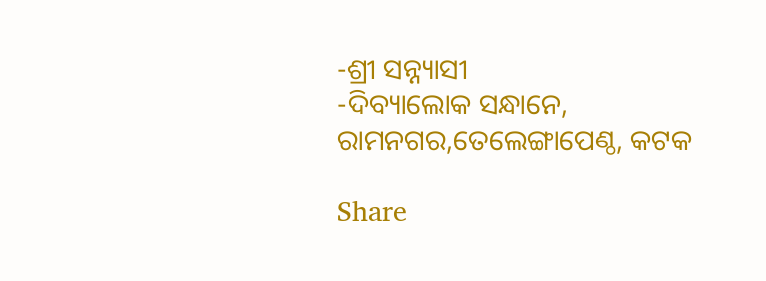-ଶ୍ରୀ ସନ୍ନ୍ୟାସୀ
-ଦିବ୍ୟାଲୋକ ସନ୍ଧାନେ, ରାମନଗର,ତେଲେଙ୍ଗାପେଣ୍ଠ, କଟକ

Share